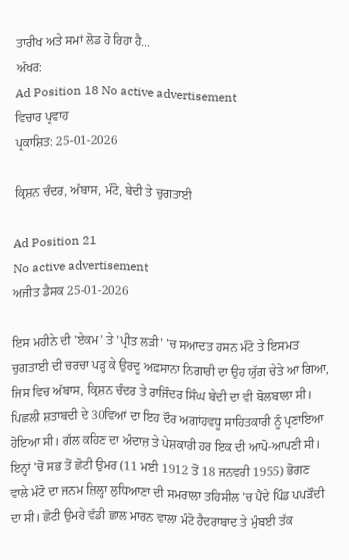ਤਾਰੀਖ ਅਤੇ ਸਮਾਂ ਲੋਡ ਹੋ ਰਿਹਾ ਹੈ...
ਅੱਖਰ:
Ad Position 18 No active advertisement
ਵਿਚਾਰ ਪ੍ਰਵਾਹ
ਪ੍ਰਕਾਸ਼ਿਤ: 25-01-2026

ਕ੍ਰਿਸ਼ਨ ਚੰਦਰ, ਅੱਬਾਸ, ਮੰਟੋ, ਬੇਦੀ ਤੇ ਚੁਗਤਾਈ

Ad Position 21
No active advertisement
ਅਜੀਤ ਡੈਸਕ 25-01-2026

ਇਸ ਮਹੀਨੇ ਦੀ 'ਏਕਮ' ਤੇ 'ਪ੍ਰੀਤ ਲੜੀ' 'ਚ ਸਆਦਤ ਹਸਨ ਮੰਟੋ ਤੇ ਇਸਮਤ ਚੁਗਤਾਈ ਦੀ ਚਰਚਾ ਪੜ੍ਹ ਕੇ ਉਰਦੂ ਅਫ਼ਸਾਨਾ ਨਿਗਾਰੀ ਦਾ ਉਹ ਯੁੱਗ ਚੇਤੇ ਆ ਗਿਆ, ਜਿਸ ਵਿਚ ਅੱਬਾਸ, ਕ੍ਰਿਸ਼ਨ ਚੰਦਰ ਤੇ ਰਾਜਿੰਦਰ ਸਿੰਘ ਬੇਦੀ ਦਾ ਵੀ ਬੋਲਬਾਲਾ ਸੀ। ਪਿਛਲੀ ਸ਼ਤਾਬਦੀ ਦੇ 30ਵਿਆਂ ਦਾ ਇਹ ਦੌਰ ਅਗਾਂਹਵਧੂ ਸਾਹਿਤਕਾਰੀ ਨੂੰ ਪ੍ਰਣਾਇਆ ਹੋਇਆ ਸੀ। ਗੱਲ ਕਹਿਣ ਦਾ ਅੰਦਾਜ਼ ਤੇ ਪੇਸ਼ਕਾਰੀ ਹਰ ਇਕ ਦੀ ਆਪੋ-ਆਪਣੀ ਸੀ। ਇਨ੍ਹਾਂ 'ਚੋਂ ਸਭ ਤੋਂ ਛੋਟੀ ਉਮਰ (11 ਮਈ 1912 ਤੋਂ 18 ਜਨਵਰੀ 1955) ਭੋਗਣ ਵਾਲੇ ਮੰਟੋ ਦਾ ਜਨਮ ਜ਼ਿਲ੍ਹਾ ਲੁਧਿਆਣਾ ਦੀ ਸਮਰਾਲਾ ਤਹਿਸੀਲ 'ਚ ਪੈਂਦੇ ਪਿੰਡ ਪਪੜੌਦੀ ਦਾ ਸੀ। ਛੋਟੀ ਉਮਰੇ ਵੱਡੀ ਛਾਲ ਮਾਰਨ ਵਾਲਾ ਮੰਟੋ ਹੈਦਰਾਬਾਦ ਤੇ ਮੁੰਬਈ ਤੱਕ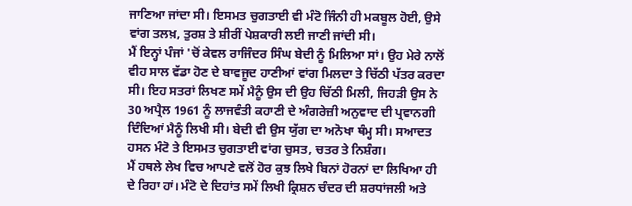ਜਾਣਿਆ ਜਾਂਦਾ ਸੀ। ਇਸਮਤ ਚੁਗਤਾਈ ਵੀ ਮੰਟੋ ਜਿੰਨੀ ਹੀ ਮਕਬੂਲ ਹੋਈ, ਉਸੇ ਵਾਂਗ ਤਲਖ਼, ਤੁਰਸ਼ ਤੇ ਸ਼ੀਰੀਂ ਪੇਸ਼ਕਾਰੀ ਲਈ ਜਾਣੀ ਜਾਂਦੀ ਸੀ।
ਮੈਂ ਇਨ੍ਹਾਂ ਪੰਜਾਂ 'ਚੋਂ ਕੇਵਲ ਰਾਜਿੰਦਰ ਸਿੰਘ ਬੇਦੀ ਨੂੰ ਮਿਲਿਆ ਸਾਂ। ਉਹ ਮੇਰੇ ਨਾਲੋਂ ਵੀਹ ਸਾਲ ਵੱਡਾ ਹੋਣ ਦੇ ਬਾਵਜੂਦ ਹਾਣੀਆਂ ਵਾਂਗ ਮਿਲਦਾ ਤੇ ਚਿੱਠੀ ਪੱਤਰ ਕਰਦਾ ਸੀ। ਇਹ ਸਤਰਾਂ ਲਿਖਣ ਸਮੇਂ ਮੈਨੂੰ ਉਸ ਦੀ ਉਹ ਚਿੱਠੀ ਮਿਲੀ, ਜਿਹੜੀ ਉਸ ਨੇ 30 ਅਪ੍ਰੈਲ 1961 ਨੂੰ ਲਾਜਵੰਤੀ ਕਹਾਣੀ ਦੇ ਅੰਗਰੇਜ਼ੀ ਅਨੁਵਾਦ ਦੀ ਪ੍ਰਵਾਨਗੀ ਦਿੰਦਿਆਂ ਮੈਨੂੰ ਲਿਖੀ ਸੀ। ਬੇਦੀ ਵੀ ਉਸ ਯੁੱਗ ਦਾ ਅਨੋਖਾ ਥੰਮ੍ਹ ਸੀ। ਸਆਦਤ ਹਸਨ ਮੰਟੋ ਤੇ ਇਸਮਤ ਚੁਗਤਾਈ ਵਾਂਗ ਚੁਸਤ, ਚਤਰ ਤੇ ਨਿਸ਼ੰਗ।
ਮੈਂ ਹਥਲੇ ਲੇਖ ਵਿਚ ਆਪਣੇ ਵਲੋਂ ਹੋਰ ਕੁਝ ਲਿਖੇ ਬਿਨਾਂ ਹੋਰਨਾਂ ਦਾ ਲਿਖਿਆ ਹੀ ਦੇ ਰਿਹਾ ਹਾਂ। ਮੰਟੋ ਦੇ ਦਿਹਾਂਤ ਸਮੇਂ ਲਿਖੀ ਕ੍ਰਿਸ਼ਨ ਚੰਦਰ ਦੀ ਸ਼ਰਧਾਂਜਲੀ ਅਤੇ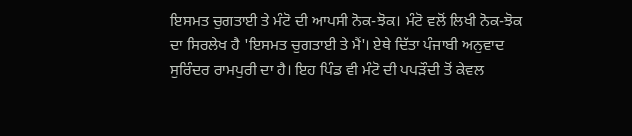ਇਸਮਤ ਚੁਗਤਾਈ ਤੇ ਮੰਟੋ ਦੀ ਆਪਸੀ ਨੋਕ-ਝੋਕ। ਮੰਟੋ ਵਲੋਂ ਲਿਖੀ ਨੋਕ-ਝੋਕ ਦਾ ਸਿਰਲੇਖ ਹੈ 'ਇਸਮਤ ਚੁਗਤਾਈ ਤੇ ਮੈਂ'। ਏਥੇ ਦਿੱਤਾ ਪੰਜਾਬੀ ਅਨੁਵਾਦ ਸੁਰਿੰਦਰ ਰਾਮਪੁਰੀ ਦਾ ਹੈ। ਇਹ ਪਿੰਡ ਵੀ ਮੰਟੋ ਦੀ ਪਪੜੌਦੀ ਤੋਂ ਕੇਵਲ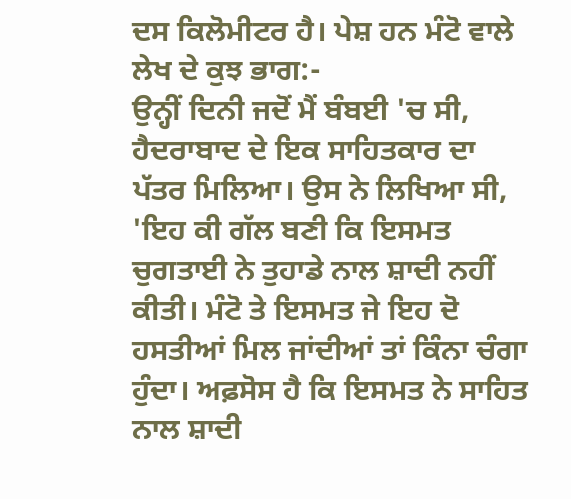ਦਸ ਕਿਲੋਮੀਟਰ ਹੈ। ਪੇਸ਼ ਹਨ ਮੰਟੋ ਵਾਲੇ ਲੇਖ ਦੇ ਕੁਝ ਭਾਗ:-
ਉਨ੍ਹੀਂ ਦਿਨੀ ਜਦੋਂ ਮੈਂ ਬੰਬਈ 'ਚ ਸੀ, ਹੈਦਰਾਬਾਦ ਦੇ ਇਕ ਸਾਹਿਤਕਾਰ ਦਾ ਪੱਤਰ ਮਿਲਿਆ। ਉਸ ਨੇ ਲਿਖਿਆ ਸੀ, 'ਇਹ ਕੀ ਗੱਲ ਬਣੀ ਕਿ ਇਸਮਤ ਚੁਗਤਾਈ ਨੇ ਤੁਹਾਡੇ ਨਾਲ ਸ਼ਾਦੀ ਨਹੀਂ ਕੀਤੀ। ਮੰਟੋ ਤੇ ਇਸਮਤ ਜੇ ਇਹ ਦੋ ਹਸਤੀਆਂ ਮਿਲ ਜਾਂਦੀਆਂ ਤਾਂ ਕਿੰਨਾ ਚੰਗਾ ਹੁੰਦਾ। ਅਫ਼ਸੋਸ ਹੈ ਕਿ ਇਸਮਤ ਨੇ ਸਾਹਿਤ ਨਾਲ ਸ਼ਾਦੀ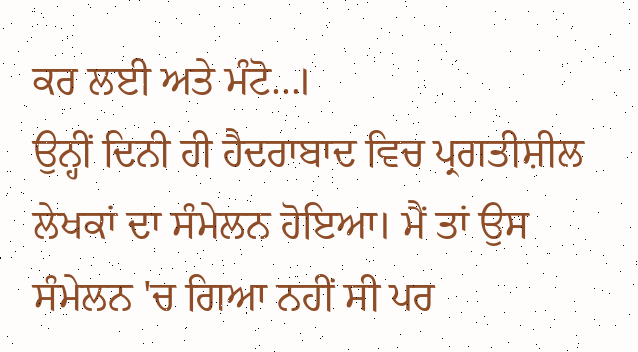ਕਰ ਲਈ ਅਤੇ ਮੰਟੋ...।
ਉਨ੍ਹੀਂ ਦਿਨੀ ਹੀ ਹੈਦਰਾਬਾਦ ਵਿਚ ਪ੍ਰਗਤੀਸ਼ੀਲ ਲੇਖਕਾਂ ਦਾ ਸੰਮੇਲਨ ਹੋਇਆ। ਮੈਂ ਤਾਂ ਉਸ ਸੰਮੇਲਨ 'ਚ ਗਿਆ ਨਹੀਂ ਸੀ ਪਰ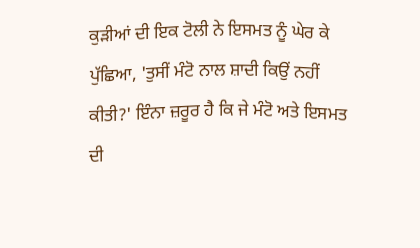ਕੁੜੀਆਂ ਦੀ ਇਕ ਟੋਲੀ ਨੇ ਇਸਮਤ ਨੂੰ ਘੇਰ ਕੇ ਪੁੱਛਿਆ, 'ਤੁਸੀਂ ਮੰਟੋ ਨਾਲ ਸ਼ਾਦੀ ਕਿਉਂ ਨਹੀਂ ਕੀਤੀ?' ਇੰਨਾ ਜ਼ਰੂਰ ਹੈ ਕਿ ਜੇ ਮੰਟੋ ਅਤੇ ਇਸਮਤ ਦੀ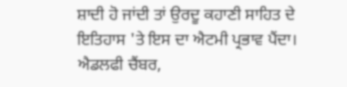ਸ਼ਾਦੀ ਹੋ ਜਾਂਦੀ ਤਾਂ ਉਰਦੂ ਕਹਾਣੀ ਸਾਹਿਤ ਦੇ ਇਤਿਹਾਸ 'ਤੇ ਇਸ ਦਾ ਐਟਮੀ ਪ੍ਰਭਾਵ ਪੈਂਦਾ।
ਐਡਲਫੀ ਚੈਂਬਰ,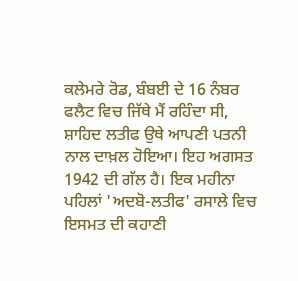ਕਲੇਮਰੇ ਰੋਡ, ਬੰਬਈ ਦੇ 16 ਨੰਬਰ ਫਲੈਟ ਵਿਚ ਜਿੱਥੇ ਮੈਂ ਰਹਿੰਦਾ ਸੀ, ਸ਼ਾਹਿਦ ਲਤੀਫ ਉਥੇ ਆਪਣੀ ਪਤਨੀ ਨਾਲ ਦਾਖ਼ਲ ਹੋਇਆ। ਇਹ ਅਗਸਤ 1942 ਦੀ ਗੱਲ ਹੈ। ਇਕ ਮਹੀਨਾ ਪਹਿਲਾਂ 'ਅਦਬੋ-ਲਤੀਫ' ਰਸਾਲੇ ਵਿਚ ਇਸਮਤ ਦੀ ਕਹਾਣੀ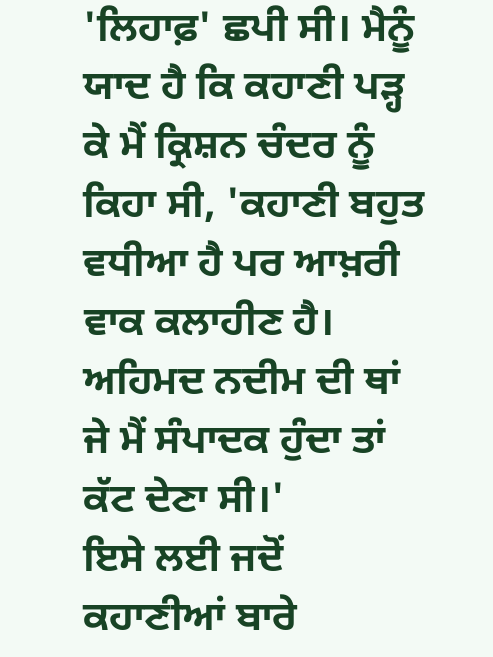'ਲਿਹਾਫ਼' ਛਪੀ ਸੀ। ਮੈਨੂੰ ਯਾਦ ਹੈ ਕਿ ਕਹਾਣੀ ਪੜ੍ਹ ਕੇ ਮੈਂ ਕ੍ਰਿਸ਼ਨ ਚੰਦਰ ਨੂੰ ਕਿਹਾ ਸੀ, 'ਕਹਾਣੀ ਬਹੁਤ ਵਧੀਆ ਹੈ ਪਰ ਆਖ਼ਰੀ ਵਾਕ ਕਲਾਹੀਣ ਹੈ। ਅਹਿਮਦ ਨਦੀਮ ਦੀ ਥਾਂ ਜੇ ਮੈਂ ਸੰਪਾਦਕ ਹੁੰਦਾ ਤਾਂ ਕੱਟ ਦੇਣਾ ਸੀ।'
ਇਸੇ ਲਈ ਜਦੋਂ ਕਹਾਣੀਆਂ ਬਾਰੇ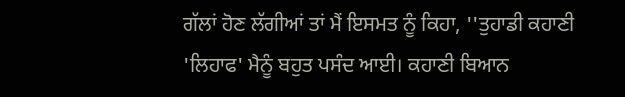ਗੱਲਾਂ ਹੋਣ ਲੱਗੀਆਂ ਤਾਂ ਮੈਂ ਇਸਮਤ ਨੂੰ ਕਿਹਾ, ''ਤੁਹਾਡੀ ਕਹਾਣੀ 'ਲਿਹਾਫ' ਮੈਨੂੰ ਬਹੁਤ ਪਸੰਦ ਆਈ। ਕਹਾਣੀ ਬਿਆਨ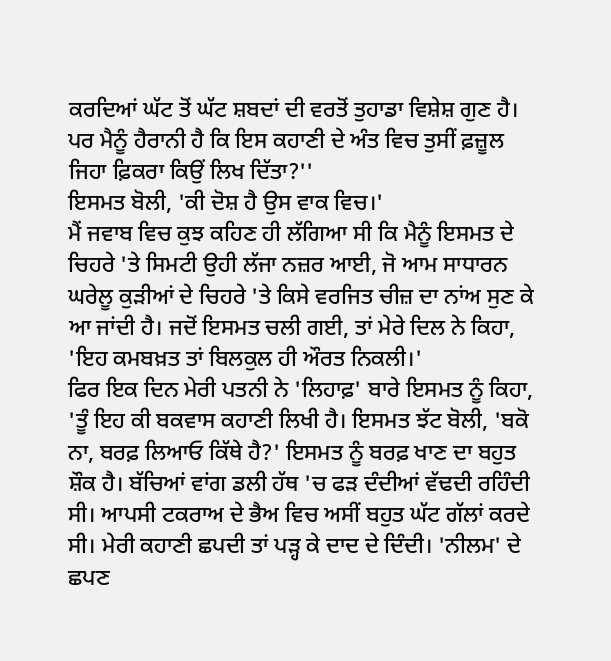ਕਰਦਿਆਂ ਘੱਟ ਤੋਂ ਘੱਟ ਸ਼ਬਦਾਂ ਦੀ ਵਰਤੋਂ ਤੁਹਾਡਾ ਵਿਸ਼ੇਸ਼ ਗੁਣ ਹੈ। ਪਰ ਮੈਨੂੰ ਹੈਰਾਨੀ ਹੈ ਕਿ ਇਸ ਕਹਾਣੀ ਦੇ ਅੰਤ ਵਿਚ ਤੁਸੀਂ ਫ਼ਜ਼ੂਲ ਜਿਹਾ ਫ਼ਿਕਰਾ ਕਿਉਂ ਲਿਖ ਦਿੱਤਾ?''
ਇਸਮਤ ਬੋਲੀ, 'ਕੀ ਦੋਸ਼ ਹੈ ਉਸ ਵਾਕ ਵਿਚ।'
ਮੈਂ ਜਵਾਬ ਵਿਚ ਕੁਝ ਕਹਿਣ ਹੀ ਲੱਗਿਆ ਸੀ ਕਿ ਮੈਨੂੰ ਇਸਮਤ ਦੇ ਚਿਹਰੇ 'ਤੇ ਸਿਮਟੀ ਉਹੀ ਲੱਜਾ ਨਜ਼ਰ ਆਈ, ਜੋ ਆਮ ਸਾਧਾਰਨ ਘਰੇਲੂ ਕੁੜੀਆਂ ਦੇ ਚਿਹਰੇ 'ਤੇ ਕਿਸੇ ਵਰਜਿਤ ਚੀਜ਼ ਦਾ ਨਾਂਅ ਸੁਣ ਕੇ ਆ ਜਾਂਦੀ ਹੈ। ਜਦੋਂ ਇਸਮਤ ਚਲੀ ਗਈ, ਤਾਂ ਮੇਰੇ ਦਿਲ ਨੇ ਕਿਹਾ, 'ਇਹ ਕਮਬਖ਼ਤ ਤਾਂ ਬਿਲਕੁਲ ਹੀ ਔਰਤ ਨਿਕਲੀ।'
ਫਿਰ ਇਕ ਦਿਨ ਮੇਰੀ ਪਤਨੀ ਨੇ 'ਲਿਹਾਫ਼' ਬਾਰੇ ਇਸਮਤ ਨੂੰ ਕਿਹਾ, 'ਤੂੰ ਇਹ ਕੀ ਬਕਵਾਸ ਕਹਾਣੀ ਲਿਖੀ ਹੈ। ਇਸਮਤ ਝੱਟ ਬੋਲੀ, 'ਬਕੋ ਨਾ, ਬਰਫ਼ ਲਿਆਓ ਕਿੱਥੇ ਹੈ?' ਇਸਮਤ ਨੂੰ ਬਰਫ਼ ਖਾਣ ਦਾ ਬਹੁਤ ਸ਼ੌਕ ਹੈ। ਬੱਚਿਆਂ ਵਾਂਗ ਡਲੀ ਹੱਥ 'ਚ ਫੜ ਦੰਦੀਆਂ ਵੱਢਦੀ ਰਹਿੰਦੀ ਸੀ। ਆਪਸੀ ਟਕਰਾਅ ਦੇ ਭੈਅ ਵਿਚ ਅਸੀਂ ਬਹੁਤ ਘੱਟ ਗੱਲਾਂ ਕਰਦੇ ਸੀ। ਮੇਰੀ ਕਹਾਣੀ ਛਪਦੀ ਤਾਂ ਪੜ੍ਹ ਕੇ ਦਾਦ ਦੇ ਦਿੰਦੀ। 'ਨੀਲਮ' ਦੇ ਛਪਣ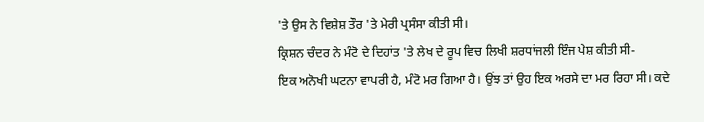'ਤੇ ਉਸ ਨੇ ਵਿਸ਼ੇਸ਼ ਤੌਰ 'ਤੇ ਮੇਰੀ ਪ੍ਰਸੰਸਾ ਕੀਤੀ ਸੀ।
ਕ੍ਰਿਸ਼ਨ ਚੰਦਰ ਨੇ ਮੰਟੋ ਦੇ ਦਿਹਾਂਤ 'ਤੇ ਲੇਖ ਦੇ ਰੂਪ ਵਿਚ ਲਿਖੀ ਸ਼ਰਧਾਂਜਲੀ ਇੰਜ ਪੇਸ਼ ਕੀਤੀ ਸੀ-
ਇਕ ਅਨੋਖੀ ਘਟਨਾ ਵਾਪਰੀ ਹੈ, ਮੰਟੋ ਮਰ ਗਿਆ ਹੈ। ਉਂਝ ਤਾਂ ਉਹ ਇਕ ਅਰਸੇ ਦਾ ਮਰ ਰਿਹਾ ਸੀ। ਕਦੇ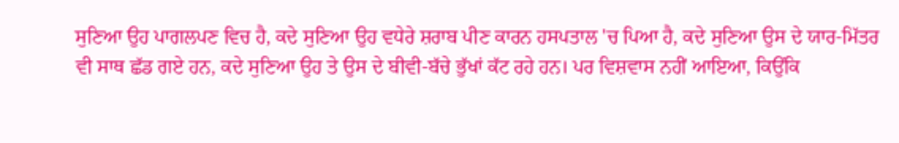ਸੁਣਿਆ ਉਹ ਪਾਗਲਪਣ ਵਿਚ ਹੈ, ਕਦੇ ਸੁਣਿਆ ਉਹ ਵਧੇਰੇ ਸ਼ਰਾਬ ਪੀਣ ਕਾਰਨ ਹਸਪਤਾਲ 'ਚ ਪਿਆ ਹੈ, ਕਦੇ ਸੁਣਿਆ ਉਸ ਦੇ ਯਾਰ-ਮਿੱਤਰ ਵੀ ਸਾਥ ਛੱਡ ਗਏ ਹਨ, ਕਦੇ ਸੁਣਿਆ ਉਹ ਤੇ ਉਸ ਦੇ ਬੀਵੀ-ਬੱਚੇ ਭੁੱਖਾਂ ਕੱਟ ਰਹੇ ਹਨ। ਪਰ ਵਿਸ਼ਵਾਸ ਨਹੀਂ ਆਇਆ, ਕਿਉਂਕਿ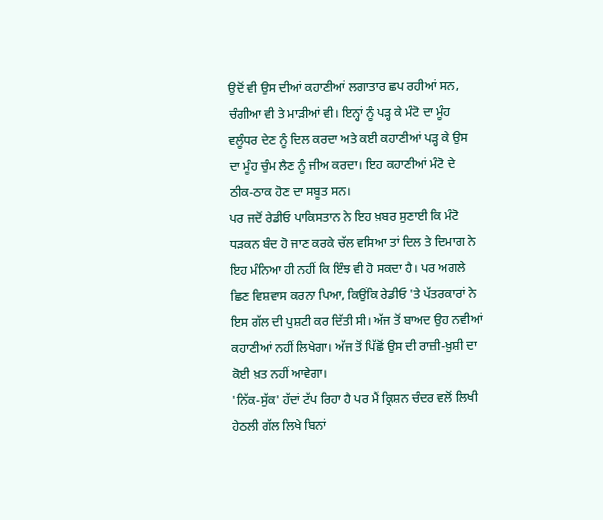ਉਦੋਂ ਵੀ ਉਸ ਦੀਆਂ ਕਹਾਣੀਆਂ ਲਗਾਤਾਰ ਛਪ ਰਹੀਆਂ ਸਨ, ਚੰਗੀਆ ਵੀ ਤੇ ਮਾੜੀਆਂ ਵੀ। ਇਨ੍ਹਾਂ ਨੂੰ ਪੜ੍ਹ ਕੇ ਮੰਟੋ ਦਾ ਮੂੰਹ ਵਲੂੰਧਰ ਦੇਣ ਨੂੰ ਦਿਲ ਕਰਦਾ ਅਤੇ ਕਈ ਕਹਾਣੀਆਂ ਪੜ੍ਹ ਕੇ ਉਸ ਦਾ ਮੂੰਹ ਚੁੰਮ ਲੈਣ ਨੂੰ ਜੀਅ ਕਰਦਾ। ਇਹ ਕਹਾਣੀਆਂ ਮੰਟੋ ਦੇ ਠੀਕ-ਠਾਕ ਹੋਣ ਦਾ ਸਬੂਤ ਸਨ।
ਪਰ ਜਦੋਂ ਰੇਡੀਓ ਪਾਕਿਸਤਾਨ ਨੇ ਇਹ ਖ਼ਬਰ ਸੁਣਾਈ ਕਿ ਮੰਟੋ ਧੜਕਨ ਬੰਦ ਹੋ ਜਾਣ ਕਰਕੇ ਚੱਲ ਵਸਿਆ ਤਾਂ ਦਿਲ ਤੇ ਦਿਮਾਗ ਨੇ ਇਹ ਮੰਨਿਆ ਹੀ ਨਹੀਂ ਕਿ ਇੰਝ ਵੀ ਹੋ ਸਕਦਾ ਹੈ। ਪਰ ਅਗਲੇ ਛਿਣ ਵਿਸ਼ਵਾਸ ਕਰਨਾ ਪਿਆ, ਕਿਉਂਕਿ ਰੇਡੀਓ 'ਤੇ ਪੱਤਰਕਾਰਾਂ ਨੇ ਇਸ ਗੱਲ ਦੀ ਪੁਸ਼ਟੀ ਕਰ ਦਿੱਤੀ ਸੀ। ਅੱਜ ਤੋਂ ਬਾਅਦ ਉਹ ਨਵੀਆਂ ਕਹਾਣੀਆਂ ਨਹੀਂ ਲਿਖੇਗਾ। ਅੱਜ ਤੋਂ ਪਿੱਛੋਂ ਉਸ ਦੀ ਰਾਜ਼ੀ-ਖ਼ੁਸ਼ੀ ਦਾ ਕੋਈ ਖ਼ਤ ਨਹੀਂ ਆਵੇਗਾ।
'ਨਿੱਕ-ਸੁੱਕ' ਹੱਦਾਂ ਟੱਪ ਰਿਹਾ ਹੈ ਪਰ ਮੈਂ ਕ੍ਰਿਸ਼ਨ ਚੰਦਰ ਵਲੋਂ ਲਿਖੀ ਹੇਠਲੀ ਗੱਲ ਲਿਖੇ ਬਿਨਾਂ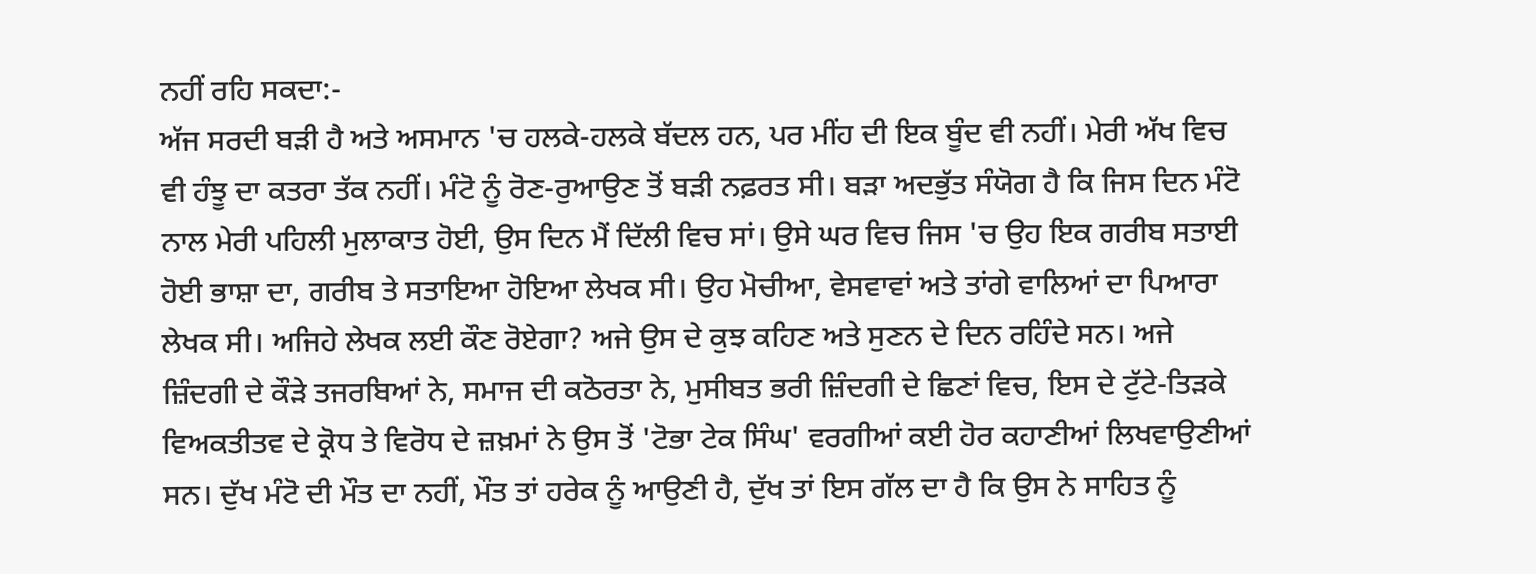ਨਹੀਂ ਰਹਿ ਸਕਦਾ:-
ਅੱਜ ਸਰਦੀ ਬੜੀ ਹੈ ਅਤੇ ਅਸਮਾਨ 'ਚ ਹਲਕੇ-ਹਲਕੇ ਬੱਦਲ ਹਨ, ਪਰ ਮੀਂਹ ਦੀ ਇਕ ਬੂੰਦ ਵੀ ਨਹੀਂ। ਮੇਰੀ ਅੱਖ ਵਿਚ ਵੀ ਹੰਝੂ ਦਾ ਕਤਰਾ ਤੱਕ ਨਹੀਂ। ਮੰਟੋ ਨੂੰ ਰੋਣ-ਰੁਆਉਣ ਤੋਂ ਬੜੀ ਨਫ਼ਰਤ ਸੀ। ਬੜਾ ਅਦਭੁੱਤ ਸੰਯੋਗ ਹੈ ਕਿ ਜਿਸ ਦਿਨ ਮੰਟੋ ਨਾਲ ਮੇਰੀ ਪਹਿਲੀ ਮੁਲਾਕਾਤ ਹੋਈ, ਉਸ ਦਿਨ ਮੈਂ ਦਿੱਲੀ ਵਿਚ ਸਾਂ। ਉਸੇ ਘਰ ਵਿਚ ਜਿਸ 'ਚ ਉਹ ਇਕ ਗਰੀਬ ਸਤਾਈ ਹੋਈ ਭਾਸ਼ਾ ਦਾ, ਗਰੀਬ ਤੇ ਸਤਾਇਆ ਹੋਇਆ ਲੇਖਕ ਸੀ। ਉਹ ਮੋਚੀਆ, ਵੇਸਵਾਵਾਂ ਅਤੇ ਤਾਂਗੇ ਵਾਲਿਆਂ ਦਾ ਪਿਆਰਾ ਲੇਖਕ ਸੀ। ਅਜਿਹੇ ਲੇਖਕ ਲਈ ਕੌਣ ਰੋਏਗਾ? ਅਜੇ ਉਸ ਦੇ ਕੁਝ ਕਹਿਣ ਅਤੇ ਸੁਣਨ ਦੇ ਦਿਨ ਰਹਿੰਦੇ ਸਨ। ਅਜੇ ਜ਼ਿੰਦਗੀ ਦੇ ਕੌੜੇ ਤਜਰਬਿਆਂ ਨੇ, ਸਮਾਜ ਦੀ ਕਠੋਰਤਾ ਨੇ, ਮੁਸੀਬਤ ਭਰੀ ਜ਼ਿੰਦਗੀ ਦੇ ਛਿਣਾਂ ਵਿਚ, ਇਸ ਦੇ ਟੁੱਟੇ-ਤਿੜਕੇ ਵਿਅਕਤੀਤਵ ਦੇ ਕ੍ਰੋਧ ਤੇ ਵਿਰੋਧ ਦੇ ਜ਼ਖ਼ਮਾਂ ਨੇ ਉਸ ਤੋਂ 'ਟੋਭਾ ਟੇਕ ਸਿੰਘ' ਵਰਗੀਆਂ ਕਈ ਹੋਰ ਕਹਾਣੀਆਂ ਲਿਖਵਾਉਣੀਆਂ ਸਨ। ਦੁੱਖ ਮੰਟੋ ਦੀ ਮੌਤ ਦਾ ਨਹੀਂ, ਮੌਤ ਤਾਂ ਹਰੇਕ ਨੂੰ ਆਉਣੀ ਹੈ, ਦੁੱਖ ਤਾਂ ਇਸ ਗੱਲ ਦਾ ਹੈ ਕਿ ਉਸ ਨੇ ਸਾਹਿਤ ਨੂੰ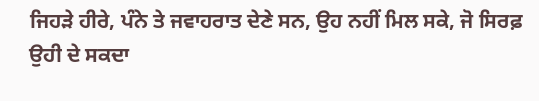ਜਿਹੜੇ ਹੀਰੇ, ਪੰਨੇ ਤੇ ਜਵਾਹਰਾਤ ਦੇਣੇ ਸਨ, ਉਹ ਨਹੀਂ ਮਿਲ ਸਕੇ, ਜੋ ਸਿਰਫ਼ ਉਹੀ ਦੇ ਸਕਦਾ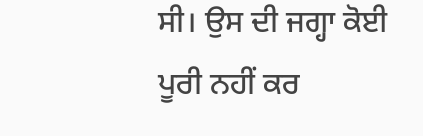ਸੀ। ਉਸ ਦੀ ਜਗ੍ਹਾ ਕੋਈ ਪੂਰੀ ਨਹੀਂ ਕਰ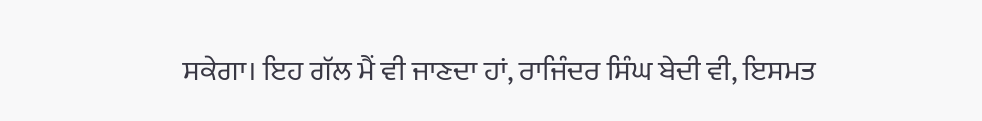ਸਕੇਗਾ। ਇਹ ਗੱਲ ਮੈਂ ਵੀ ਜਾਣਦਾ ਹਾਂ, ਰਾਜਿੰਦਰ ਸਿੰਘ ਬੇਦੀ ਵੀ, ਇਸਮਤ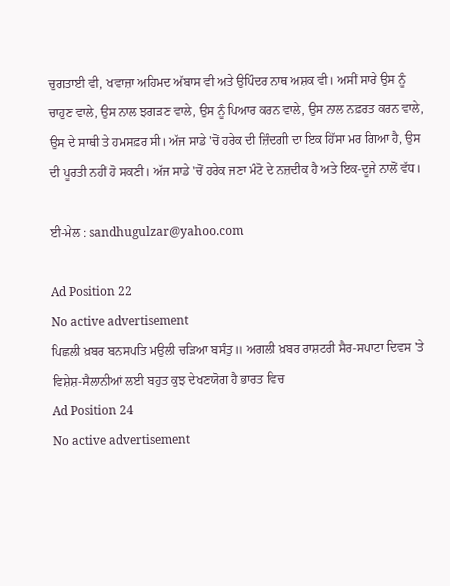ਚੁਗਤਾਈ ਵੀ, ਖਵਾਜ਼ਾ ਅਹਿਮਦ ਅੱਬਾਸ ਵੀ ਅਤੇ ਉਪਿੰਦਰ ਨਾਥ ਅਸ਼ਕ ਵੀ। ਅਸੀਂ ਸਾਰੇ ਉਸ ਨੂੰ ਚਾਹੁਣ ਵਾਲੇ, ਉਸ ਨਾਲ ਝਗੜਣ ਵਾਲੇ, ਉਸ ਨੂੰ ਪਿਆਰ ਕਰਨ ਵਾਲੇ, ਉਸ ਨਾਲ ਨਫ਼ਰਤ ਕਰਨ ਵਾਲੇ, ਉਸ ਦੇ ਸਾਥੀ ਤੇ ਹਮਸਫ਼ਰ ਸੀ। ਅੱਜ ਸਾਡੇ 'ਚੋਂ ਹਰੇਕ ਦੀ ਜ਼ਿੰਦਗੀ ਦਾ ਇਕ ਹਿੱਸਾ ਮਰ ਗਿਆ ਹੈ, ਉਸ ਦੀ ਪੂਰਤੀ ਨਹੀਂ ਹੋ ਸਕਣੀ। ਅੱਜ ਸਾਡੇ 'ਚੋਂ ਹਰੇਕ ਜਣਾ ਮੰਟੋ ਦੇ ਨਜ਼ਦੀਕ ਹੈ ਅਤੇ ਇਕ-ਦੂਜੇ ਨਾਲੋਂ ਵੱਧ।

ਈ-ਮੇਲ : sandhugulzar@yahoo.com

Ad Position 22
No active advertisement
ਪਿਛਲੀ ਖ਼ਬਰ ਬਨਸਪਤਿ ਮਉਲੀ ਚੜਿਆ ਬਸੰਤੁ॥ ਅਗਲੀ ਖ਼ਬਰ ਰਾਸ਼ਟਰੀ ਸੈਰ-ਸਪਾਟਾ ਦਿਵਸ 'ਤੇ ਵਿਸ਼ੇਸ਼-ਸੈਲਾਨੀਆਂ ਲਈ ਬਹੁਤ ਕੁਝ ਦੇਖਣਯੋਗ ਹੈ ਭਾਰਤ ਵਿਚ
Ad Position 24
No active advertisement